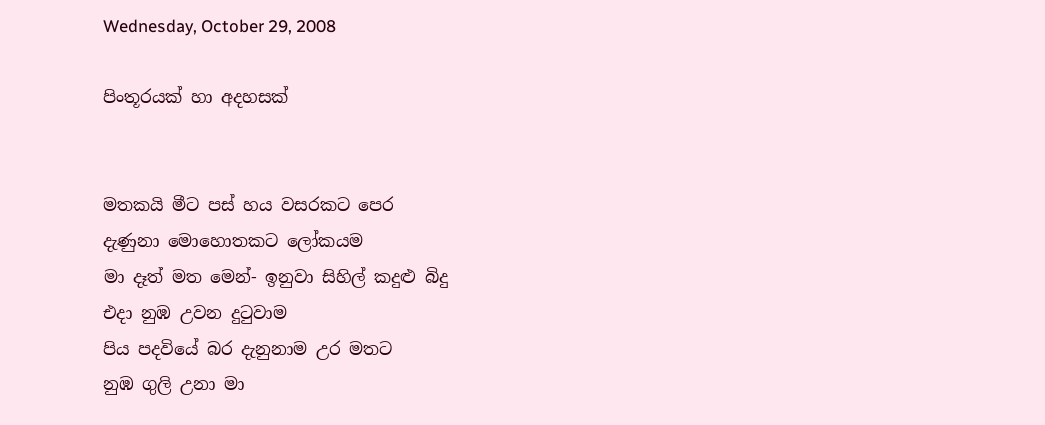Wednesday, October 29, 2008

පිංතූරයක් හා අදහසක්


මතකයි මීට පස් හය වසරකට පෙර
දැණුනා මොහොතකට ලෝකයම
මා දෑත් මත මෙන්- ඉනුවා ‍සිහිල් කදුළු බිදු
එදා නුඹ උවන දුටුවාම
පිය පදවියේ බර දැනුනාම උර මතට
නුඹ ගුලි උනා මා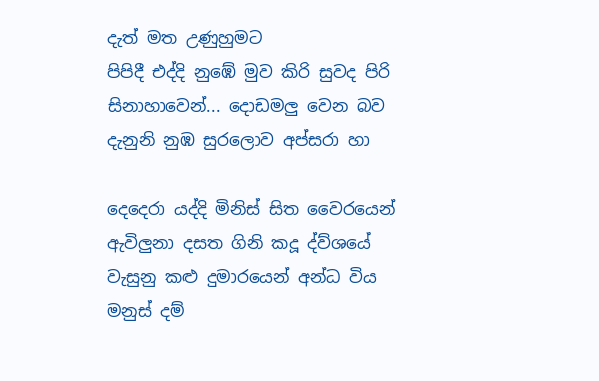දැත් මත උණුහුමට
පිපිදී එද්දි නුඹේ මුව කිරි සුවද පිරි
සිනාහාවෙන්... දොඩමලු වෙන බව
දැනුනි නුඹ සුරලොව අප්සරා හා

දෙදෙරා යද්දි මිනිස් සිත වෛරයෙන්
ඇවිලුනා දසත ගිනි කදූ ‍‍ද්ව්ශයේ
වැසුනු කළු දුමාරයෙන් අන්ධ විය
මනුස් දම්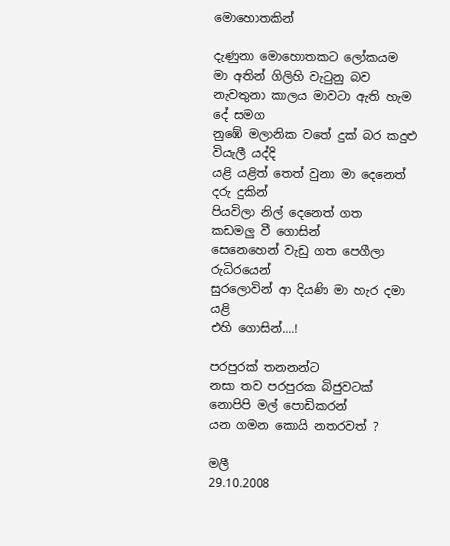මොහොතකින්

දැණුනා මොහොතකට ලෝකයම
මා අතින් ගිලිහි වැටුනු බව
නැවතුනා කාලය මාවටා ඇති හැම දේ සමග
නුඹේ මලානික වතේ දුක් බර කදුළු වියැලී යද්දි
යළි යළිත් තෙත් වුනා මා දෙනෙත් දරු දුකින්
පියවිලා ‍නිල් දෙනෙත් ගත කඩමලු ‍වී ගොසින්
සෙනෙහෙන් වැඩු ගත පෙගීලා රුධිරයෙන්
සුරලොවින් ආ දියණි මා හැ‍ර දමා යළි
එහි ගොසින්....!

පරපුරක් තනනන්ට
නසා තව පරපුරක බිජුවටක්
නොපිපි මල් පොඩිකරන්
යන ගමන කොයි නතරවත් ?

මලී
29.10.2008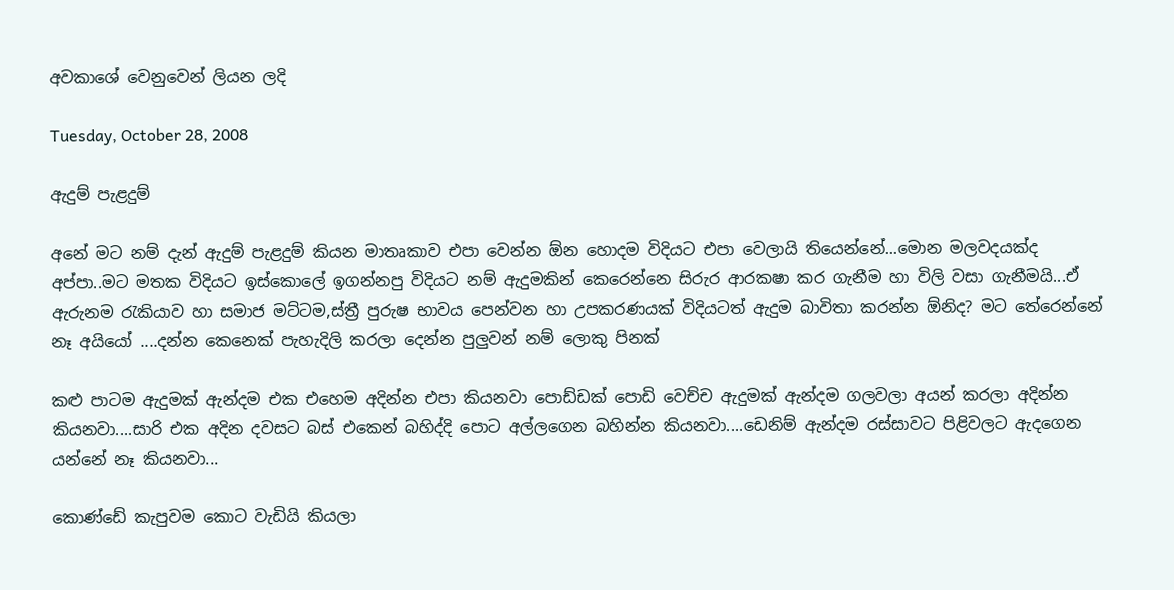අවකාශේ වෙනුවෙන් ලියන ලදි

Tuesday, October 28, 2008

ඇදුම් පැළදුම්

අනේ මට නම් දැන් ඇදුම් පැළදුම් කියන මාතෘකාව එපා වෙන්න ඕන හොදම විදියට එපා වෙලායි තියෙන්නේ...මොන මලවදයක්ද අප්පා..මට‍ මතක විදියට ඉස්කොලේ ඉගන්නපු විදියට නම් ඇදුමකින් කෙරෙන්නෙ සිරුර ආරකෂා කර ගැනීම හා විලි වසා ගැනීමයි...ඒ ඇරුනම රැකියාව හා සමාජ මට්ටම,ස්ත්‍රී පුරුෂ භාවය පෙන්වන හා ‍උපකරණයක් විදියටත් ඇදුම බාවිතා කරන්න ඕනිද? මට තේරෙන්නේ නෑ අයියෝ ....දන්න කෙනෙක් පැහැදිලි කරලා දෙන්න පුලුවන් නම් ලොකු පිනක්

කළු පාටම ඇදුමක් ඇන්දම එක එහෙම අදින්න එපා කියනවා පොඩ්ඩක් පොඩි වෙච්ච ඇදුමක් ඇන්දම ගලවලා අයන් කරලා අදින්න කියනවා....සාරි එක අදින දවසට බස් එකෙන් බහිද්දි පොට අල්ලගෙන බහින්න කියනවා....ඩෙනිම් ඇන්දම රස්සාවට පිළිවලට ඇදගෙන යන්නේ නෑ කියනවා...

කොණ්ඩේ කැපුවම කොට වැඩියි කියලා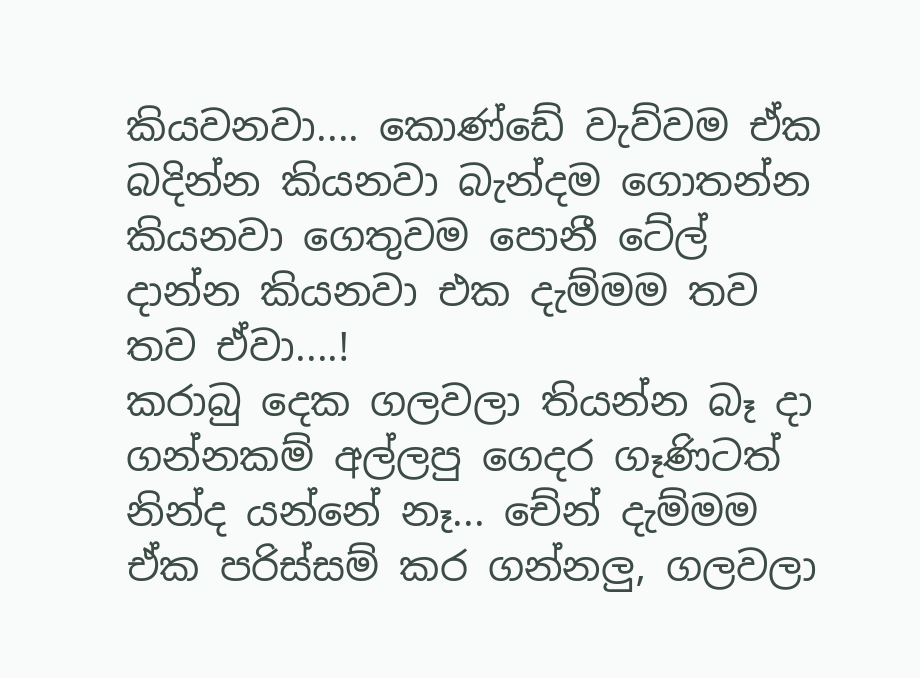කියවනවා.... කොණ්ඩේ වැව්වම ඒක බදින්න කියනවා ‍බැන්දම ගොතන්න කියනවා ගෙතුවම පොනී ටේල් දාන්න කියනවා එක දැම්මම තව තව ‍ඒවා‍....!
කරාබු දෙක ගලවලා තියන්න බෑ දා‍ ගන්නකම් අල්ලපු ගෙදර ගෑණිටත් නින්ද යන්නේ නෑ... චේන් දැම්මම ඒක පරිස්සම් කර ගන්නලු, ගලවලා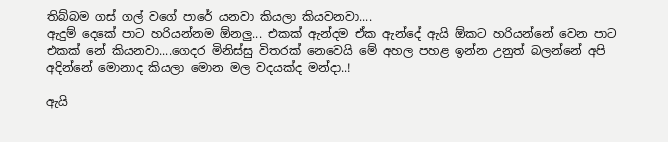තිබ්බම ගස් ගල් ව‍ගේ පාරේ යනවා කියලා කියවනවා....
ඇදුම් දෙකේ පාට හරියන්නම ඕනලු... එකක් ඇන්දම ඒක ඇන්දේ ඇයි ඕකට හරියන්නේ වෙන පාට එකක් නේ කියනවා....ගෙදර මිනිස්සු විතරක් නෙවෙයි මේ අහල පහළ ඉන්න උනුත් බලන්නේ අපි අදින්නේ මොනාද කියලා මොන මල වදයක්ද මන්දා..!

ඇයි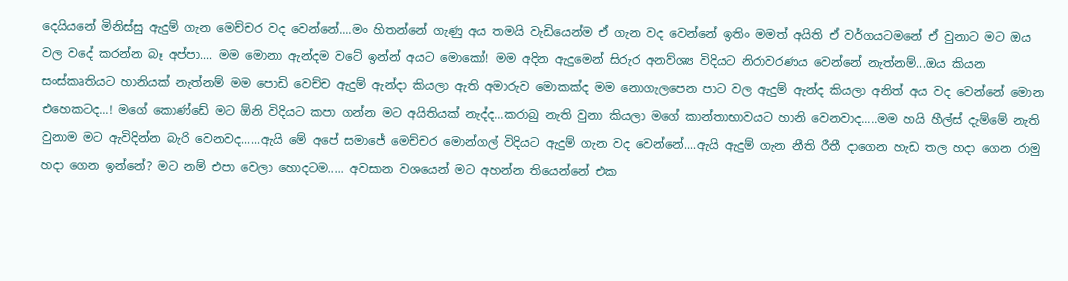දෙයියනේ මිනිස්සු ඇදුම් ගැන මෙච්චර වද වෙන්නේ....මං හිතන්නේ ගැණු අය තමයි වැඩියෙන්‍ම ඒ ගැන වද වෙන්නේ ඉතිං මමත් අයිති ඒ ව‍ර්ගයටමනේ ඒ වුනාට මට ඔය වල වදේ කරන්න බෑ අප්පා.... මම මොනා ඇන්දම වටේ ඉන්න් අයට මොකෝ! මම අදින ඇදුමෙන් සිරුර අනව්‍ශ්‍ය විදියට නිරාවරණය වෙන්නේ නැත්නම්...ඔය කියන සංස්කෘතියට හානියක් නැත්නම් මම පොඩි වෙච්ච ඇදුම් ඇන්දා කියලා ඇති අමාරුව මොකක්ද මම නොගැලපෙන පාට වල ඇදුම් ඇන්ද කියලා අනිත් අය වද වෙන්නේ මොන එහෙකටද...! මගේ කොණ්ඩේ මට ‍ඕනි විදියට කපා ගන්න මට අයිතියක් ‍නැද්ද...කරාබු නැති වුනා කියලා මගේ කාන්තාභාවයට හානි වෙනවාද.....මම හයි හීල්ස් දැම්මේ නැති වුනාම මට ඇවිදින්න බැරි වෙනවද......ඇයි මේ අපේ සමාජේ මෙච්චර මොන්ගල් විදියට ඇදුම් ගැන වද වෙන්නේ....ඇයි ඇදුම් ගැන නීති රීතී දාගෙන හැඩ තල හදා ගෙන රාමු හදා ගෙන ඉන්නේ? මට නම් එපා වෙලා හොදටම..... අවසාන වශයෙන් මට අහන්න තියෙන්නේ එක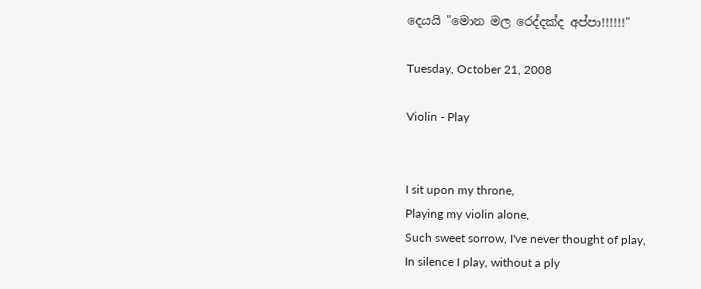දෙයයි "මොන මල රෙද්දක්ද අප්පා!!!!!!"

Tuesday, October 21, 2008

Violin - Play


I sit upon my throne,
Playing my violin alone,
Such sweet sorrow, I've never thought of play,
In silence I play, without a ply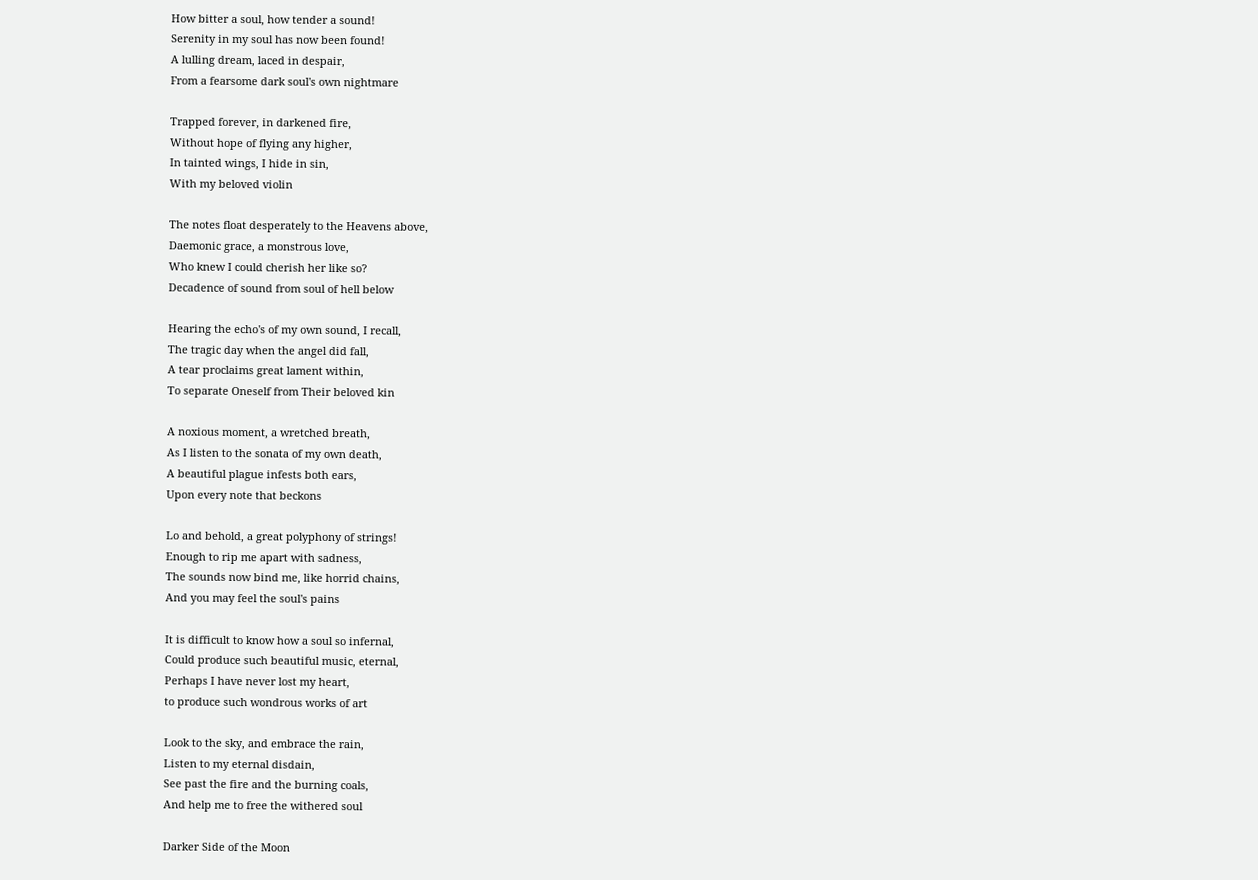How bitter a soul, how tender a sound!
Serenity in my soul has now been found!
A lulling dream, laced in despair,
From a fearsome dark soul's own nightmare

Trapped forever, in darkened fire,
Without hope of flying any higher,
In tainted wings, I hide in sin,
With my beloved violin

The notes float desperately to the Heavens above,
Daemonic grace, a monstrous love,
Who knew I could cherish her like so?
Decadence of sound from soul of hell below

Hearing the echo's of my own sound, I recall,
The tragic day when the angel did fall,
A tear proclaims great lament within,
To separate Oneself from Their beloved kin

A noxious moment, a wretched breath,
As I listen to the sonata of my own death,
A beautiful plague infests both ears,
Upon every note that beckons

Lo and behold, a great polyphony of strings!
Enough to rip me apart with sadness,
The sounds now bind me, like horrid chains,
And you may feel the soul's pains

It is difficult to know how a soul so infernal,
Could produce such beautiful music, eternal,
Perhaps I have never lost my heart,
to produce such wondrous works of art

Look to the sky, and embrace the rain,
Listen to my eternal disdain,
See past the fire and the burning coals,
And help me to free the withered soul

Darker Side of the Moon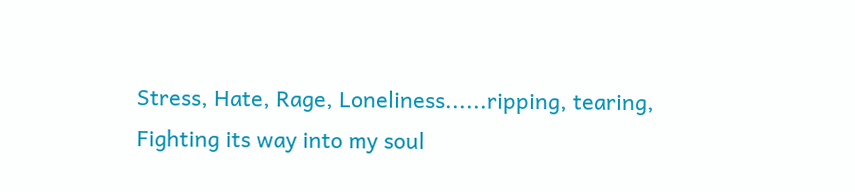Stress, Hate, Rage, Loneliness......ripping, tearing,
Fighting its way into my soul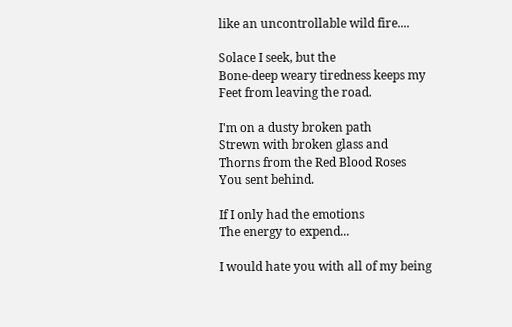like an uncontrollable wild fire....

Solace I seek, but the
Bone-deep weary tiredness keeps my
Feet from leaving the road.

I'm on a dusty broken path
Strewn with broken glass and
Thorns from the Red Blood Roses
You sent behind.

If I only had the emotions
The energy to expend...

I would hate you with all of my being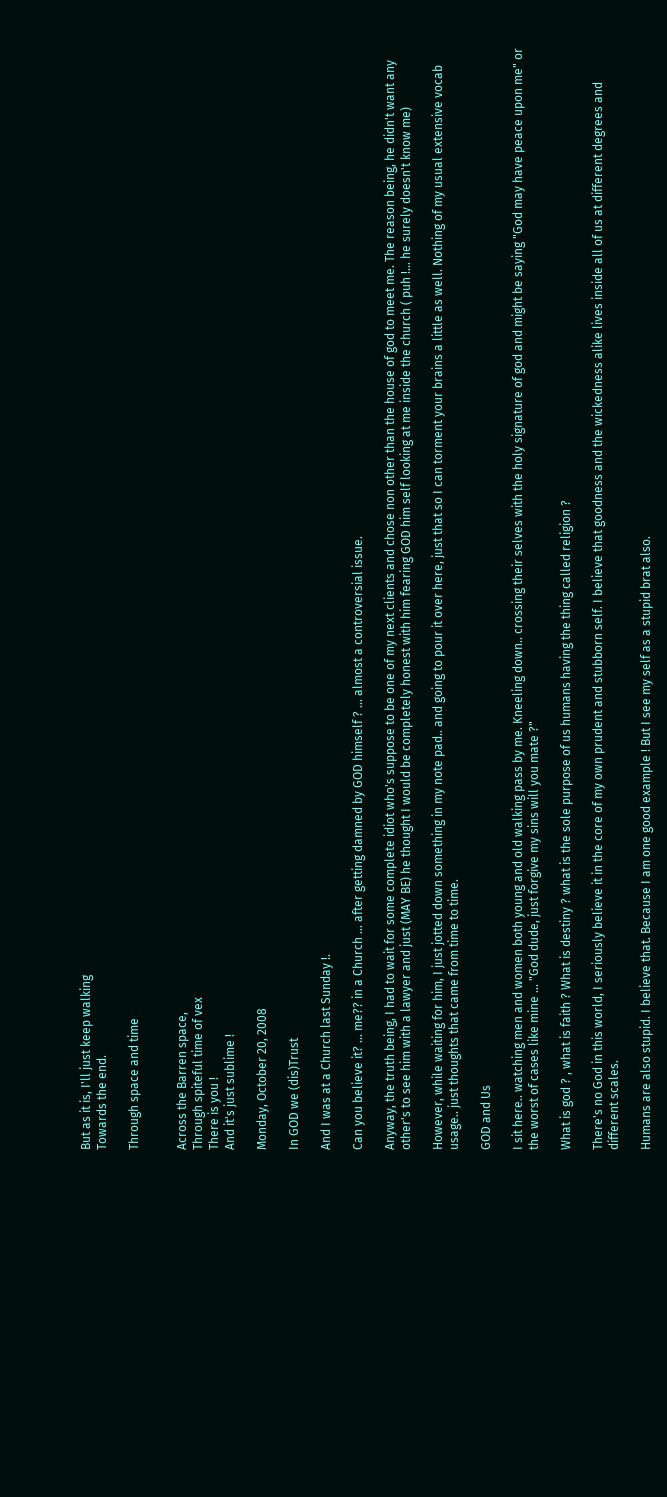But as it is, I'll just keep walking
Towards the end.

Through space and time


Across the Barren space,
Through spiteful time of vex
There is you !
And it's just sublime !

Monday, October 20, 2008

In GOD we (dis)Trust

And I was at a Church last Sunday !.

Can you believe it? ... me?? in a Church ... after getting damned by GOD himself ? ... almost a controversial issue.

Anyway, the truth being, I had to wait for some complete idiot who's suppose to be one of my next clients and chose non other than the house of god to meet me. The reason being, he didn't want any other's to see him with a lawyer and just (MAY BE) he thought I would be completely honest with him fearing GOD him self looking at me inside the church ( puh !... he surely doesn't know me)

However, while waiting for him, I just jotted down something in my note pad.. and going to pour it over here, just that so I can torment your brains a little as well. Nothing of my usual extensive vocab usage.. just thoughts that came from time to time.

GOD and Us

I sit here.. watching men and women both young and old walking pass by me. Kneeling down.. crossing their selves with the holy signature of god and might be saying "God may have peace upon me" or the worst of cases like mine ... "God dude, just forgive my sins will you mate ?"

What is god ? , what is faith ? What is destiny ? what is the sole purpose of us humans having the thing called religion ?

There's no God in this world, I seriously believe it in the core of my own prudent and stubborn self. I believe that goodness and the wickedness alike lives inside all of us at different degrees and different scales.

Humans are also stupid. I believe that. Because I am one good example ! But I see my self as a stupid brat also.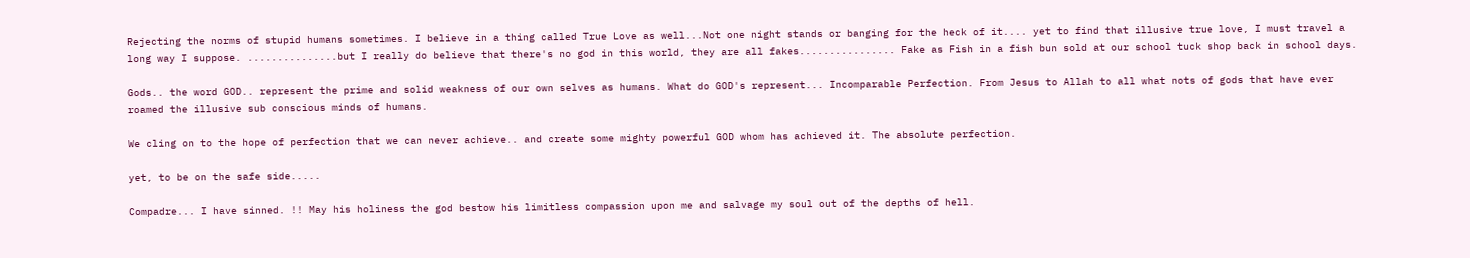Rejecting the norms of stupid humans sometimes. I believe in a thing called True Love as well...Not one night stands or banging for the heck of it.... yet to find that illusive true love, I must travel a long way I suppose. ...............but I really do believe that there's no god in this world, they are all fakes................ Fake as Fish in a fish bun sold at our school tuck shop back in school days.

Gods.. the word GOD.. represent the prime and solid weakness of our own selves as humans. What do GOD's represent... Incomparable Perfection. From Jesus to Allah to all what nots of gods that have ever roamed the illusive sub conscious minds of humans.

We cling on to the hope of perfection that we can never achieve.. and create some mighty powerful GOD whom has achieved it. The absolute perfection.

yet, to be on the safe side.....

Compadre... I have sinned. !! May his holiness the god bestow his limitless compassion upon me and salvage my soul out of the depths of hell.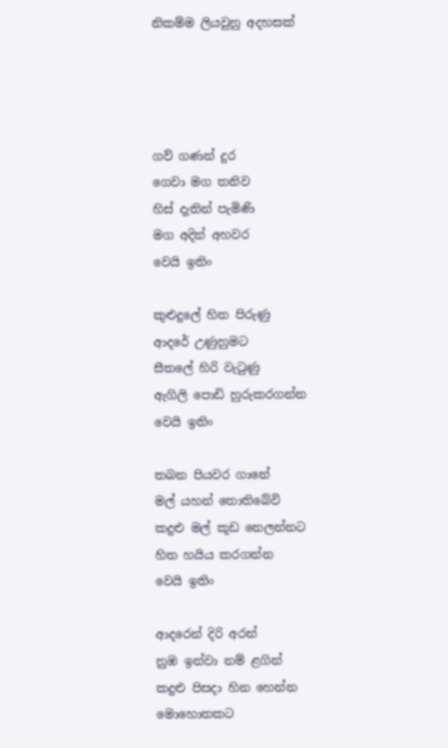නිකම්ම ලියවුනු අදහසක්




ගව් ගණන් දුර
ගෙවා මග තනිව
හිස් දැතින් පැමිණි
මග අදින් අහවර
වෙයි ඉතිං

කුළුදුලේ හිත පිරුණු
ආද‍‍‍රේ උණුහුමට
සීතලේ හිරි වැටුණු
ඇගිලි පොඩි හුරුකරගන්න
වෙයි ඉතිං

තබන පියවර ගානේ
මල් යහන් තොතිබේවි
කදුළු මල් කූඩ නෙලන්නට
හිත හයිය කරගන්න
වෙයි ඉතිං

ආද‍රෙන් දිරි අරන්
නුඹ ඉන්වා නම් ළගින්
කදුළු පිසදා හින හෙන්න
මොහොතකට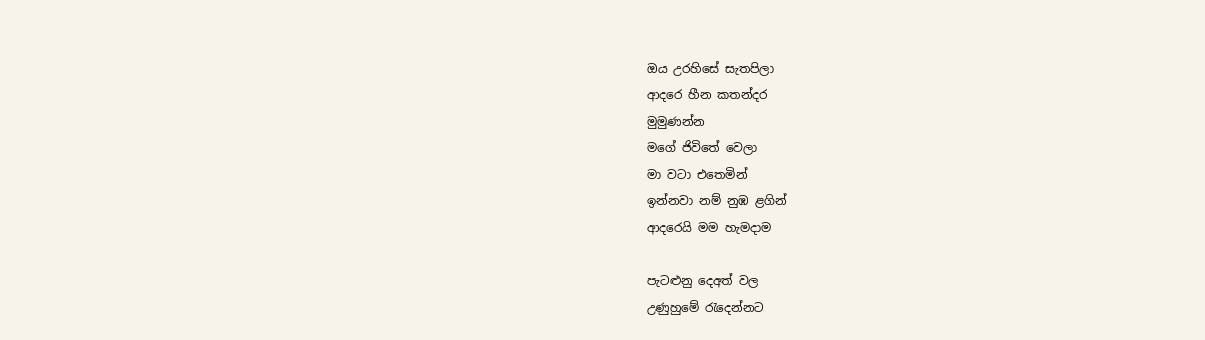ඔය උර‍හිසේ සැතපිලා
ආ‍දරෙ හීන කතන්දර
මුමුණන්න
මගේ ජිවිතේ වෙලා
මා වටා එතෙමින්
ඉන්නවා නම් නුඹ ළගින්
ආදරෙයි මම හැමදාම

පැටළුනු දෙඅත් වල
උණුහුමේ රැදෙන්නට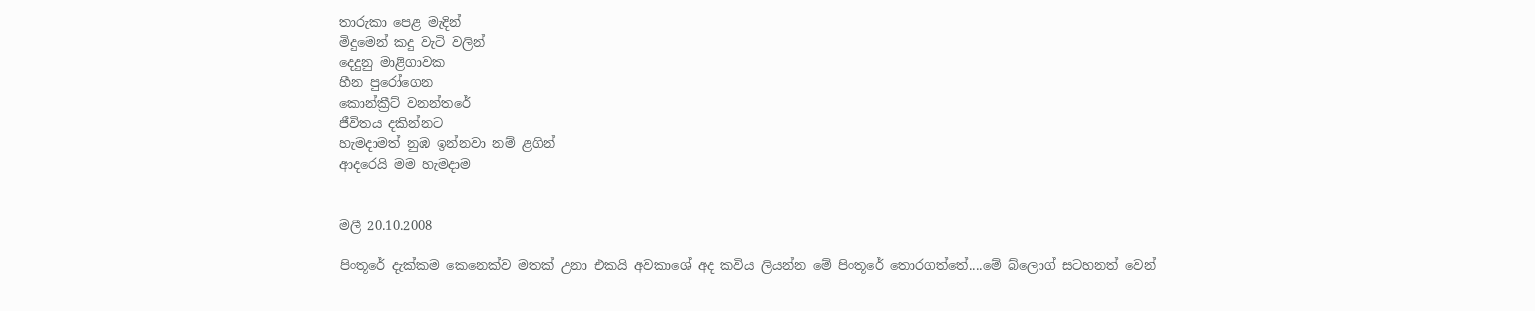තාරුකා පෙළ මැදින්
මිදුමෙන් කදු වැටි වලින්
දෙදුනු මාළිගාවක
හීන පු‍‍රෝගෙන
කොන්ක්‍රීට් වනන්තරේ
ජීවිතය දකින්නට
හැමදාමත් නුඹ ඉන්නවා නම් ළගින්
ආද‍රෙයි මම හැමදාම


මලී 20.10.2008

පිංතූ‍රේ දැක්කම කෙනෙක්ව මතක් උනා එකයි අවකාශේ අද කවිය ලියන්න මේ පිංතූරේ තොරගත්තේ....මේ බ්ලොග් සටහනත් වෙන්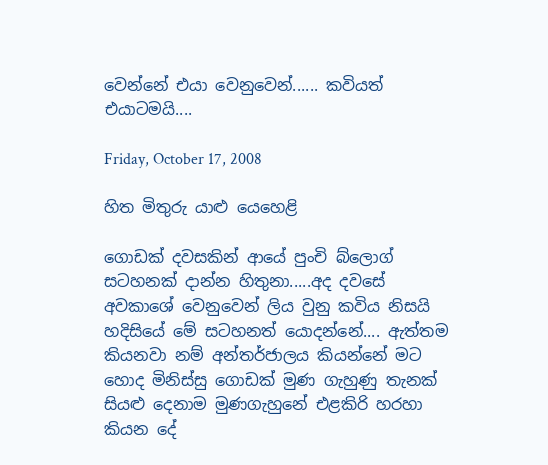වෙන්නේ එයා වෙනුවෙන්...... කවියත් එයාටමයි....

Friday, October 17, 2008

හිත මිතුරු යාළු යෙහෙළි

ගොඩක් දවසකින් ආයේ පුංචි ‍බ්ලොග් සටහනක් දාන්න හිතුනා.....අද දවසේ අවකාශේ වෙනුවෙන් ලිය වුනු කවිය නිසයි හදිසියේ මේ සටහනත් යොදන්නේ.... ඇත්තම කියනවා නම් අන්තර්ජාලය කියන්නේ මට හොද මිනිස්සු ගොඩක් මුණ ගැහුණු තැනක් සියළු දෙනාම මුණගැහුනේ එළකිරි හරහා කියන දේ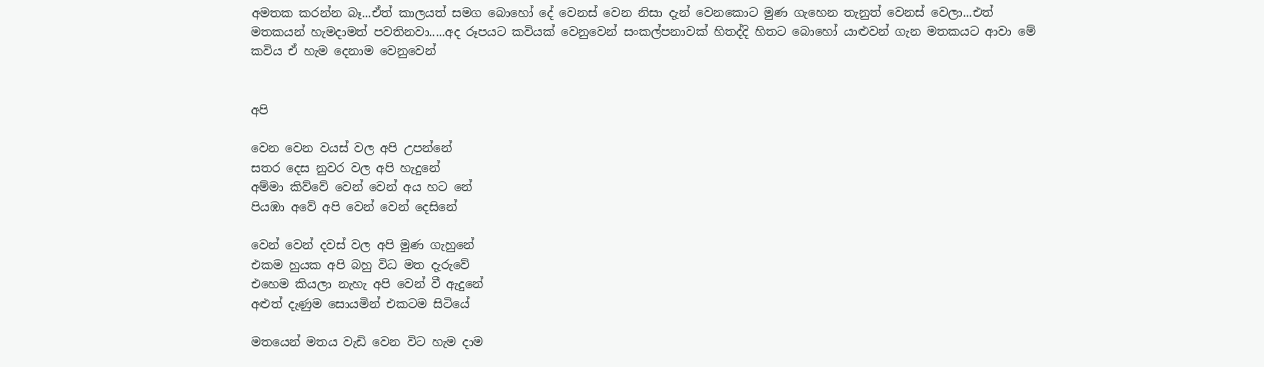අමතක කරන්න බෑ...ඒත් කාලයත් සමග බොහෝ දේ වෙනස් වෙන නිසා දැන් වෙනකොට මුණ ගැහෙන තැනුත් වෙනස් වෙලා...එත් මතකයන් හැමදාමත් පවතිනවා.....අද රූපයට කවියක් වෙනුවෙන් සංකල්පනාවක් හිතද්දි හිතට බොහෝ යාළුවන් ගැන මතකයට ආවා මේ කවිය ඒ හැම දෙනාම වෙනුවෙන්


අපි

වෙන වෙන වයස් වල අපි උපන්නේ
සතර දෙස නුවර වල අපි හැදුනේ
අම්මා කිව්වේ වෙන් වෙන් අය හට නේ
පියඹා අවේ අපි වෙන් වෙන් දෙසිනේ

වෙන් වෙන් දවස් වල අපි මුණ ගැහුනේ
එකම හුයක අපි බහු විධ මත දැරුවේ
එහෙම කියලා නැහැ අපි වෙන් වී ඇදුනේ
අළුත් දැණුම සොයමින් එකටම සිටියේ

මතයෙන් මතය වැඩි වෙන විට හැම දාම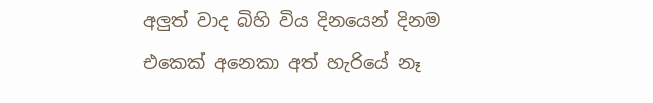අලුත් වාද බිහි විය දිනයෙන් දිනම
එකෙක් අනෙකා අත් හැරියේ නෑ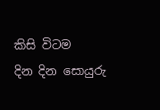කිසි විටම
දින දින සොයුරු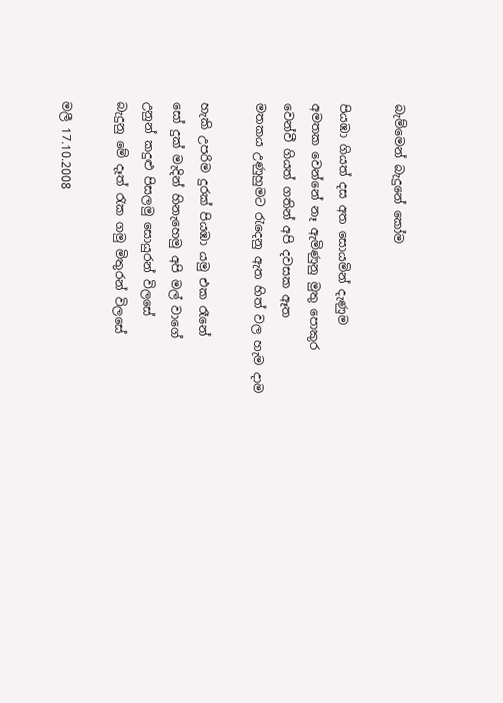බැම්මෙන් බැදුනේ කෝම

පියඹා ගියත් දස අත සොයමින් දැණුම
අමතක වෙන්නේ නෑ ඇමිණුනු මුතු පොකුර
වෙන්වී ගියත් ගතින් අපි දවසක ඈත
මතකය උණුහුම‍ට රැදෙනු ඇත හිත් වල හැම දාම

හැකි උපරිම දුරක් පියඹා යමු එක රෑනේ
සෝ දුක් මැදින් හිනැහෙමු අපි මල් වාගේ
උනුන් කදුළු පිසලමු සොයුරන් විලසේ
බැදුනු මේ දෑත් රැක ගමු මිතුරන් විලසේ

මලී 17.10.2008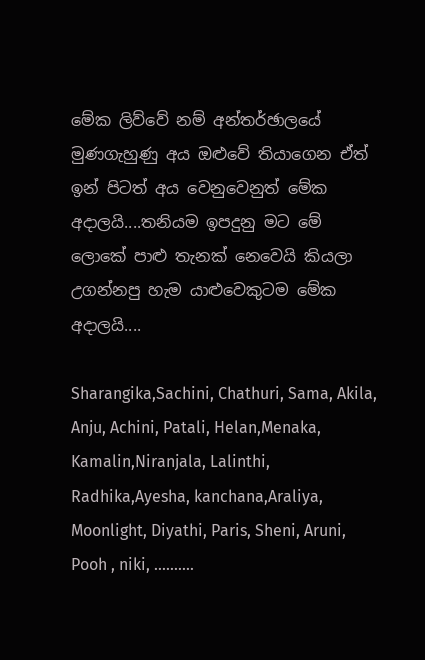මේක ලිව්වේ නම් අන්තර්ඡාලයේ මුණගැහුණු අය ඔළුවේ තියාගෙන ඒත් ඉන් පිටත් අය වෙනුවෙනුත් මේක අදාලයි....තනියම ඉපදුනු මට මේ ලොකේ පාළු තැනක් නෙවෙයි කියලා උගන්නපු හැම යාළුවෙකුටම මේක අදාලයි....

Sharangika,Sachini, Chathuri, Sama, Akila, Anju, Achini, Patali, Helan,Menaka, Kamalin,Niranjala, Lalinthi, Radhika,Ayesha, kanchana,Araliya, Moonlight, Diyathi, Paris, Sheni, Aruni, Pooh , niki, ..........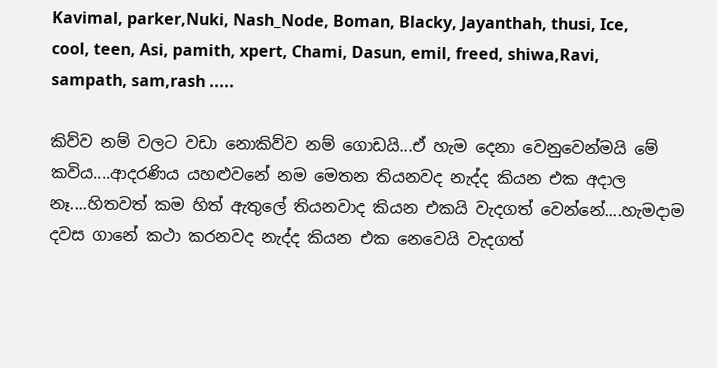Kavimal, parker,Nuki, Nash_Node, Boman, Blacky, Jayanthah, thusi, Ice, cool, teen, Asi, pamith, xpert, Chami, Dasun, emil, freed, shiwa,Ravi, sampath, sam,rash .....

කිව්ව නම් වලට වඩා නොකිව්ව නම් ගොඩයි...ඒ හැම දෙනා වෙනුවෙන්මයි මේ කවිය....ආදරණිය යහළුවනේ නම මෙතන තියනවද නැද්ද කියන එක අදාල නෑ....හිතවත් කම හිත් ඇතුලේ තියනවාද කියන එකයි වැදගත් වෙන්නේ....හැමදා‍ම දවස ගානේ කථා කරනවද නැද්ද කියන එක නෙවෙයි වැදගත්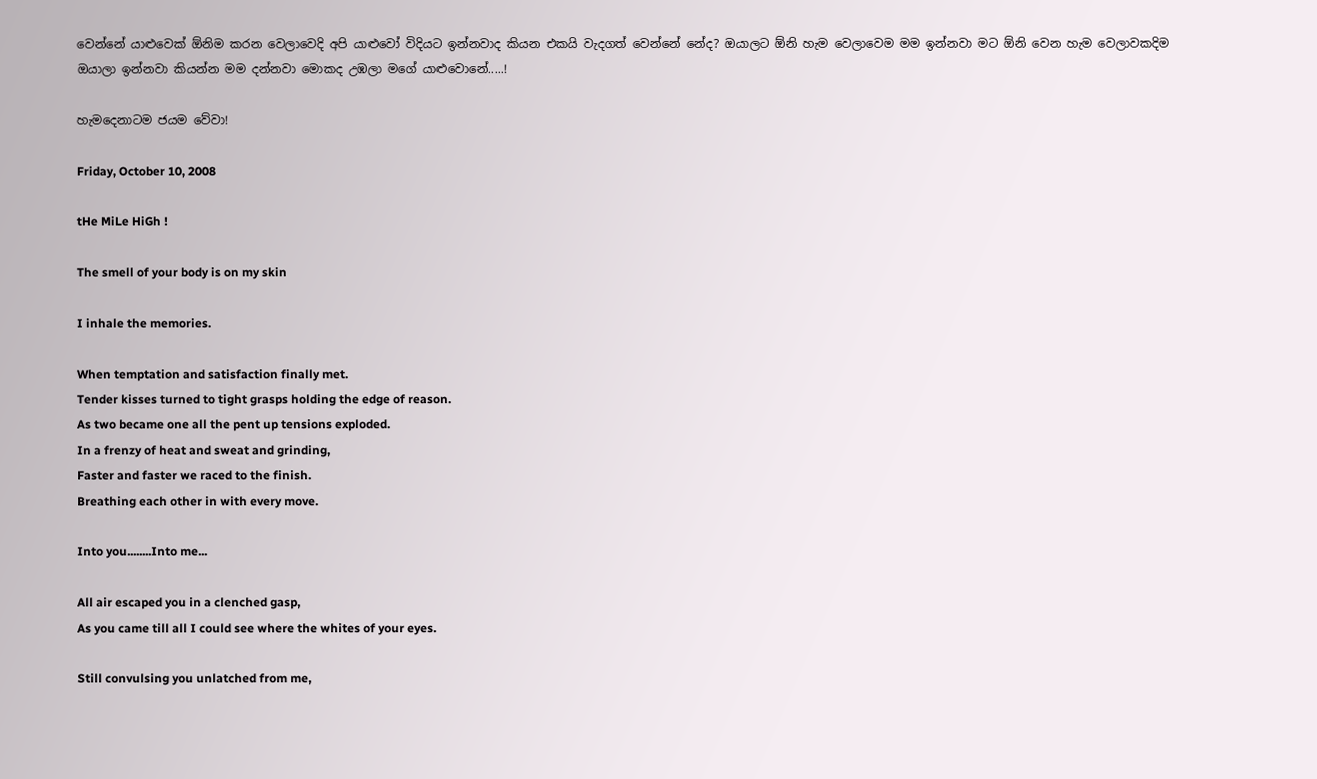වෙන්නේ යාළුවෙක් ඕනිම කරන වෙලාවෙදි අපි යාළුවෝ විදියට ඉන්නවාද කියන එකයි වැදගත් වෙන්නේ නේද? ඔයාලට ඕනි හැම වෙලාවෙම මම ඉන්නවා මට ඕනි වෙන හැම වෙලාවකදිම ඔයාලා ඉන්නවා කියන්න මම දන්නවා මොකද උඹලා මගේ යාළුවොනේ.....!

හැමදෙනාටම ජයම වේවා!

Friday, October 10, 2008

tHe MiLe HiGh !

The smell of your body is on my skin

I inhale the memories.

When temptation and satisfaction finally met.
Tender kisses turned to tight grasps holding the edge of reason.
As two became one all the pent up tensions exploded.
In a frenzy of heat and sweat and grinding,
Faster and faster we raced to the finish.
Breathing each other in with every move.

Into you........Into me...

All air escaped you in a clenched gasp,
As you came till all I could see where the whites of your eyes.

Still convulsing you unlatched from me,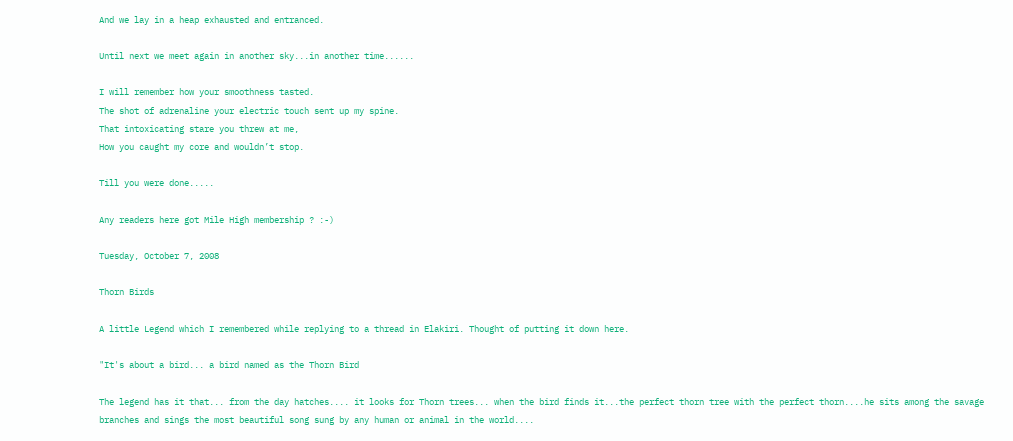And we lay in a heap exhausted and entranced.

Until next we meet again in another sky...in another time......

I will remember how your smoothness tasted.
The shot of adrenaline your electric touch sent up my spine.
That intoxicating stare you threw at me,
How you caught my core and wouldn’t stop.

Till you were done.....

Any readers here got Mile High membership ? :-)

Tuesday, October 7, 2008

Thorn Birds

A little Legend which I remembered while replying to a thread in Elakiri. Thought of putting it down here.

"It's about a bird... a bird named as the Thorn Bird

The legend has it that... from the day hatches.... it looks for Thorn trees... when the bird finds it...the perfect thorn tree with the perfect thorn....he sits among the savage branches and sings the most beautiful song sung by any human or animal in the world....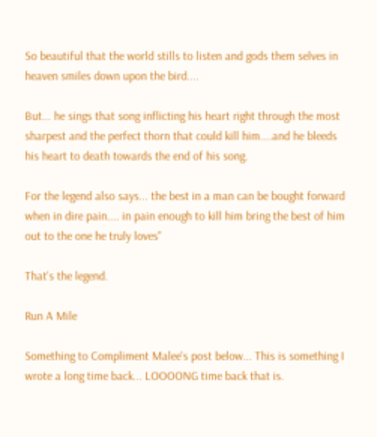So beautiful that the world stills to listen and gods them selves in heaven smiles down upon the bird....

But... he sings that song inflicting his heart right through the most sharpest and the perfect thorn that could kill him....and he bleeds his heart to death towards the end of his song.

For the legend also says... the best in a man can be bought forward when in dire pain.... in pain enough to kill him bring the best of him out to the one he truly loves"

That's the legend.

Run A Mile

Something to Compliment Malee's post below... This is something I wrote a long time back... LOOOONG time back that is.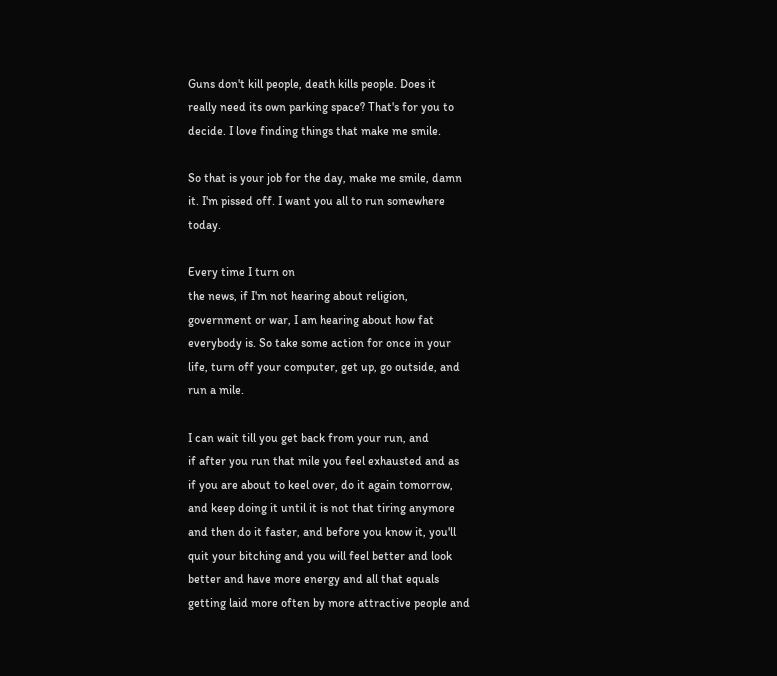Guns don't kill people, death kills people. Does it
really need its own parking space? That's for you to
decide. I love finding things that make me smile.

So that is your job for the day, make me smile, damn
it. I'm pissed off. I want you all to run somewhere
today.

Every time I turn on
the news, if I'm not hearing about religion,
government or war, I am hearing about how fat
everybody is. So take some action for once in your
life, turn off your computer, get up, go outside, and
run a mile.

I can wait till you get back from your run, and
if after you run that mile you feel exhausted and as
if you are about to keel over, do it again tomorrow,
and keep doing it until it is not that tiring anymore
and then do it faster, and before you know it, you'll
quit your bitching and you will feel better and look
better and have more energy and all that equals
getting laid more often by more attractive people and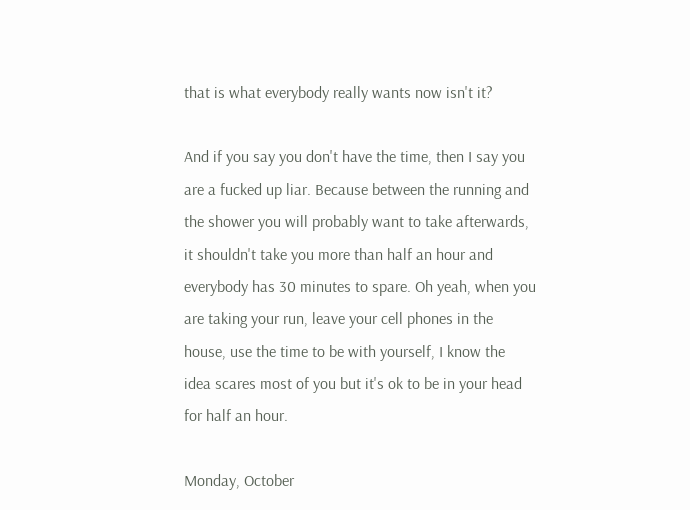that is what everybody really wants now isn't it?

And if you say you don't have the time, then I say you
are a fucked up liar. Because between the running and
the shower you will probably want to take afterwards,
it shouldn't take you more than half an hour and
everybody has 30 minutes to spare. Oh yeah, when you
are taking your run, leave your cell phones in the
house, use the time to be with yourself, I know the
idea scares most of you but it's ok to be in your head
for half an hour.

Monday, October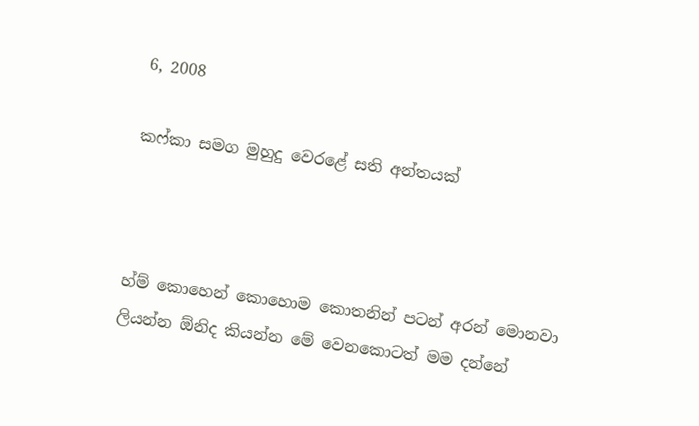6, 2008

කෆ්කා සමග මුහුදු වෙරළේ සති අන්තයක්



හ්ම් කොහෙන් කොහොම කොතනින් පටන් අරන් මො‍නවා ලියන්න ඕනිද කියන්න මේ වෙනකොටත් මම දන්නේ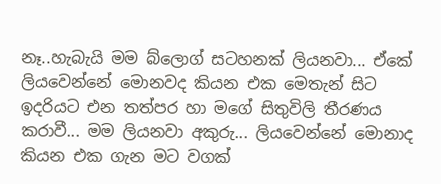නෑ..හැබැයි මම ‍බ්ලොග් සටහනක් ලියනවා... ඒකේ ලියවෙන්නේ මොනවද කියන එක මෙතැන් සිට ඉදරියට එන තත්පර හා මගේ සිතුවිලි තීරණය කරාවී... මම ලියනවා අකුරු... ලියවෙන්නේ මොනාද කියන එක ගැන මට වගක්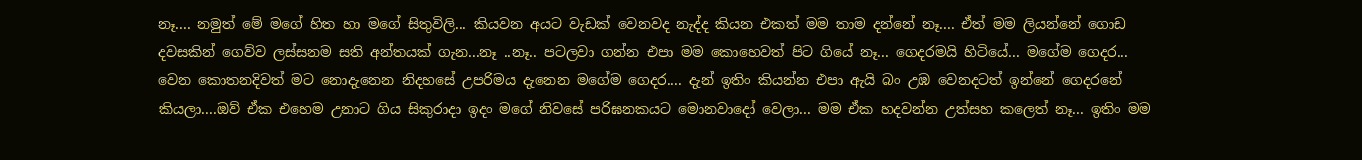නෑ.... නමුත් මේ මගේ හිත හා මගේ සිතුවිලි... කියවන අය‍ට වැඩක් වෙනවද නැද්ද කියන එකත් මම තාම දන්නේ නෑ‍‍.... ඒත් මම ලියන්නේ ගොඩ දවසකින් ගෙව්ව ලස්සනම සති අන්තයක් ගැන...නෑ ..නෑ.. පටලවා ගන්න එපා මම කොහෙවත් පිට ගියේ නෑ... ගෙදරමයි හිටියේ... මගේම ගෙදර... වෙන කොතනදිවත් මට නොදැනෙන නිදහසේ උපරිමය දැනෙන මගේම ‍ගෙදර.... දැන් ඉතිං කියන්න එපා ඇයි බං උඹ වෙනදටත් ඉන්නේ ‍ගෙදරනේ කියලා....ඔව් ඒක එහෙම උනාට ගිය සිකුරාදා ඉදං මගේ නිවසේ පරිඝනකයට මොනවාදෝ වෙලා... මම ඒක හදවන්න උත්සහ කලෙත් නෑ... ඉතිං මම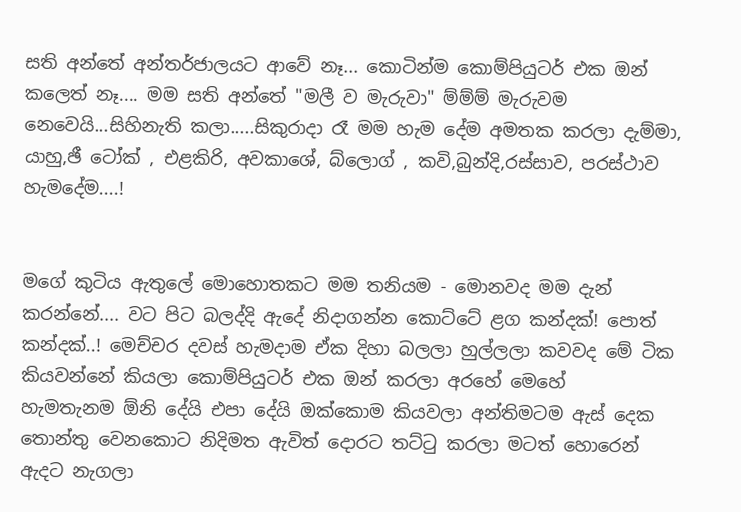සති අන්තේ අන්තර්ජාලයට ආවේ නෑ‍‍‍... කොටින්ම කොම්පියුටර් එක ඔන් කලෙත් නෑ.... මම සති අන්තේ "මලී ව මැරුවා" ම්ම්ම් මැරුවම නෙවෙයි...සිහිනැති කලා.....සිකුරාදා රෑ මම හැම දේම අමතක කරලා දැම්මා, යාහු,ඡී ටෝක් , එළකිරි, අවකා‍ශේ, බ්ලොග් , කවි,බුන්දි,රස්සාව, පරස්ථාව හැමදේම‍‍....!


මගේ කුටිය ඇතුලේ මොහොතකට මම තනියම - මොනවද මම දැන් කරන්නේ.... වට පිට බලද්දි ඇදේ නිදාගන්න කොට්ටේ ළග කන්දක්! පොත් කන්දක්‍‍..! මෙච්චර දවස් හැමදාම ඒක දිහා බලලා හුල්ලලා කවවද මේ ටික කියවන්නේ කියලා කොම්පියුටර් එක ‍ඔන් කරලා අරහේ මෙහේ හැමතැනම ‍ඕනි දේයි එපා දේයි ඔක්කොම කියවලා අන්තිමටම ඇස් දෙක තොන්තු වෙනකොට නිදිමත ඇවිත් දොරට තට්ටු කරලා මටත් හොරෙන් ඇදට නැගලා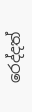රෙද්දත්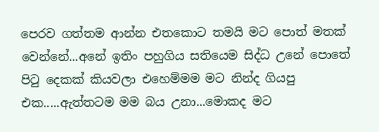පෙරව ගත්තම ආන්න එතකොට තමයි මට පොත් මතක් වෙන්නේ...අනේ ඉතිං පහුගිය සතියෙම සිද්ධ උනේ පොතේ පිටු දෙකක් කියවලා එහෙම්මම මට නින්ද ගියපු එක‍‍.....ඇත්තටම මම බය උනා...මොකද මට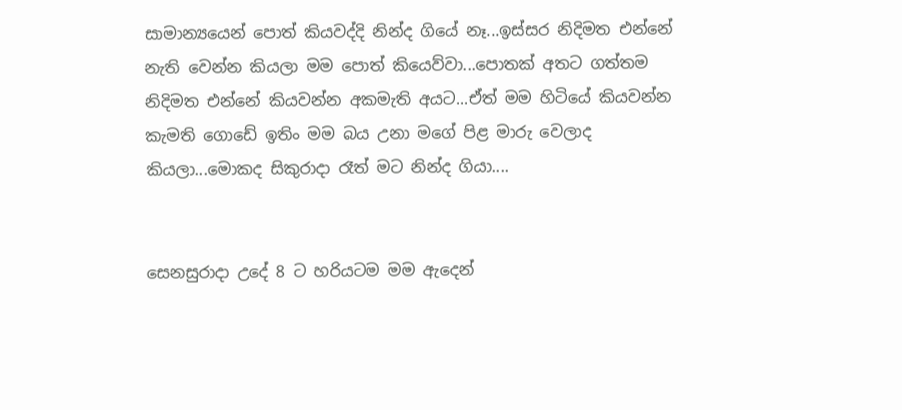සාමාන්‍යයෙන් පොත් කියවද්දි නින්ද ගියේ නෑ...ඉස්සර නිදිමත එන්නේ නැති වෙන්න කියලා මම පොත් කියෙව්වා...පොතක් අතට ගත්තම නිදිමත එන්නේ කියවන්න අකමැති අයට...ඒත් මම හිටියේ කියවන්න කැමති ගොඩේ ඉතිං මම බය උනා මගේ පිළ මාරු වෙලාද කියලා...මොකද සිකුරාදා රෑත් මට නින්ද ගියා....


සෙනසුරාදා උදේ 8 ට හරියටම මම ඇදෙන්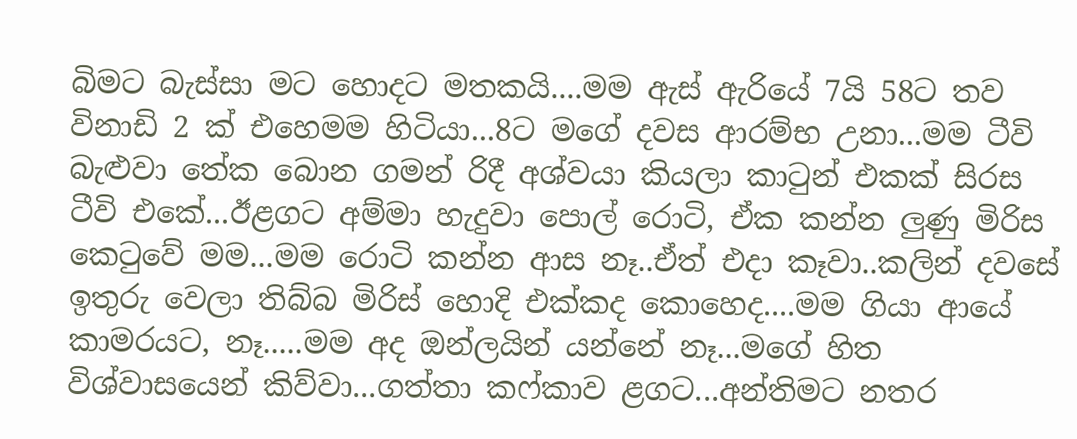බිමට බැස්සා මට හොදට මතකයි....මම ඇස් ඇරියේ 7යි 58ට තව විනාඩි 2 ක් එහෙමම හිටියා...8ට මගේ දවස ආරම්භ උනා...මම ටීවි බැළුවා තේක බොන ගමන් රිදී අශ්වයා කියලා කාටුන් එකක් සිරස ටීවි ‍එකේ...ඊළගට අම්මා හැදුවා පොල් රොටි, ඒක කන්න ලුණු මිරිස කෙටුවේ මම...මම රොටි කන්න ආස නෑ..ඒත් එදා කෑවා..කලින් දවසේ ඉතුරු වෙලා තිබ්බ මිරිස් හොදි එක්කද කොහෙද....මම ගියා ආයේ කාමරයට, නෑ.....මම අද ඔන්ලයින් යන්නේ නෑ...මගේ හිත විශ්වාසයෙන් කිව්වා...ගත්තා කෆ්කාව ළගට...අන්තිමට නතර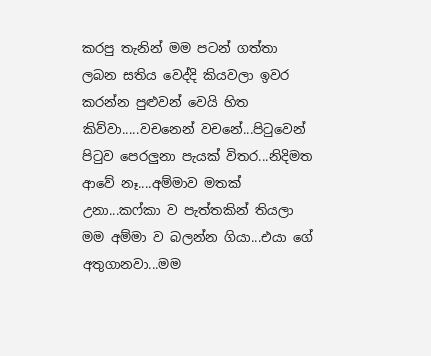කරපු තැනින් මම පටන් ගත්තා‍‍‍ ලබන සතිය වෙද්දි කියවලා ඉවර කරන්න පුළුවන් වෙයි හිත කිව්වා.....වචනෙන් වචනේ...පිටුවෙන් පිටුව පෙරලුනා පැයක් විතර...නිදිමත ආවේ නෑ....අම්මාව මතක් උනා...කෆ්කා ව පැත්තකින් තියලා මම අම්මා ව බලන්න ගියා...එයා‍ ගේ අතුගානවා...මම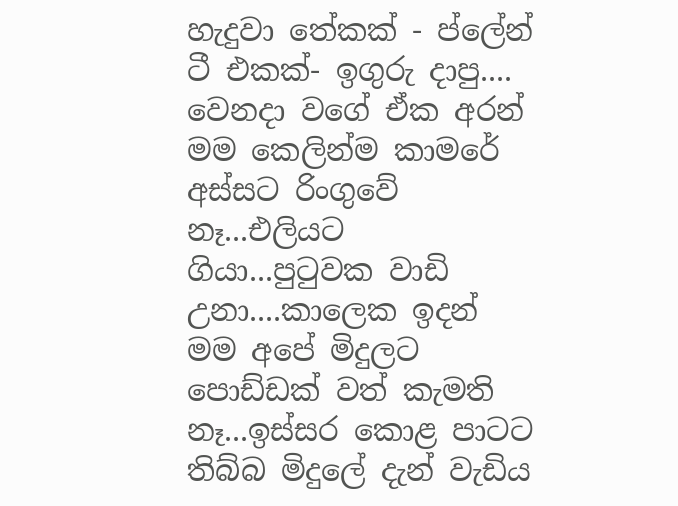හැදුවා ‍තේකක් - ප්ලේන් ටී එකක්- ඉගුරු දාපු.... වෙනදා වගේ ඒක අරන් මම කෙ‍ලින්ම කාමරේ අස්සට රිංගුවේ නෑ...එලියට‍ ගියා...පුටුවක වාඩි උනා....කාලෙක ඉදන් මම අපේ මිදුලට පොඩ්ඩක් වත් කැමති නෑ...ඉස්සර කොළ පාටට තිබ්බ මිදුලේ දැන් වැඩිය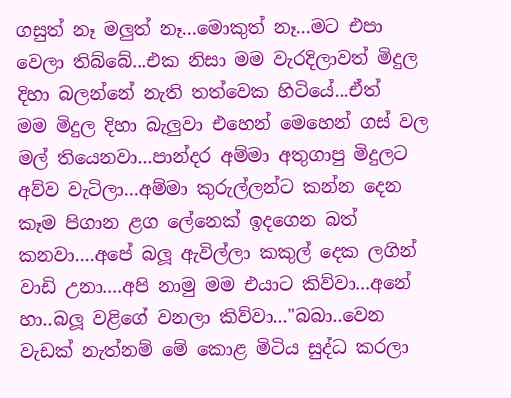ගසුත් නෑ මලුත් නෑ...මොකුත් නෑ...මට එපා‍ වෙලා තිබ්බේ...එක නිසා මම වැරදිලාවත් මිදුල දිහා බලන්නේ නැති තත්වෙක හිටියේ...ඒත් මම ‍මිදුල දිහා බැලුවා එහෙන් මෙහෙන් ගස් වල මල් තියෙනවා...පාන්දර අම්මා අතුගාපු මිදුලට අව්ව වැටිලා...අම්මා‍ කුරුල්ලන්ට කන්න දෙන කෑම පිගාන ළග ලේනෙක් ඉදගෙන බත් කනවා....අපේ බලූ ඇවිල්ලා කකුල් දෙක ලගින් වාඩි උනා....අපි නාමු මම එයා‍ට කිව්වා...අනේ හා..බලූ වළිගේ වනලා කිව්වා..."බබා..වෙන වැඩක් නැත්නම් මේ කොළ මිටිය සුද්ධ කරලා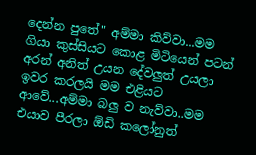දෙන්න පුතේ" අම්මා කිව්වා...මම ගියා කුස්සියට කොළ මිටියෙන් පටන් අරන් අනිත් ‍උයන දේවලුත් උයලා ඉවර කරලයි මම එළියට ආ‍වේ...අම්මා බලු ව නැව්වා..මම එයාව පීරලා ඕඩි ‍කලෝනුත්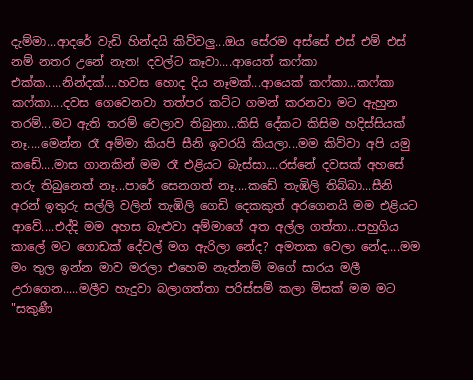දැම්මා...ආදරේ වැඩි හින්දයි කිව්වලු...ඔය සේරම අස්සේ එස් එම් එස් නම් නතර උනේ නැත! දවල්ට කෑවා....ආයෙත් කෆ්කා එක්ක‍‍‍‍.....නින්දක්....හවස හොද දිය නෑමක්...ආයෙක් කෆ්කා...ක‍‍ෆ්කා කෆ්කා....දවස ගෙවෙනවා තත්පර කට්ට ගමන් කරනවා මට ඇහුන තරම්...මට ඇති තරම් වෙලාව තිබුනා...කිසි දේකට කිසිම හදිස්සියක් නෑ....මෙන්න රෑ අම්මා කියපි සීනි ඉවරයි කියලා...මම කිව්වා අපි යමු ක‍ඩේ....මාස ගානකින් මම රෑ එළියට බැස්සා....රස්නේ දවසක් අහසේ තරු තිබුනෙත් නෑ...පාරේ ‍සෙනගත් නෑ‍‍‍....කඩේ තැඹිලි තිබ්බා...සීනි අරන් ඉතුරු සල්ලි වලින් තැඹිලි ‍ගෙඩි දෙකකුත් අරගෙනයි මම එළියට ආවේ....එද්දි මම අහස බැළුවා අම්මාගේ අත අල්ල ගත්තා...පහුගිය කාලේ මට ගොඩක් දේවල් මග ඇරිලා නේද? අමතක වෙලා නේද....මම මං තුල ඉන්න මාව මරලා එහෙම නැත්නම් මගේ සාරය මලී උරාගෙන.....මලීව හැදුවා බලාගත්තා පරිස්සම් කලා මිසක් මම මට "සකුණී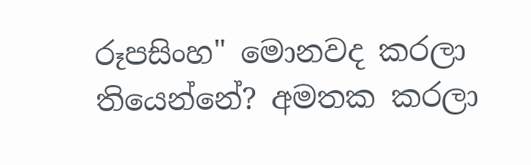රූපසිංහ" මොනවද කරලා තියෙන්නේ? අමතක කරලා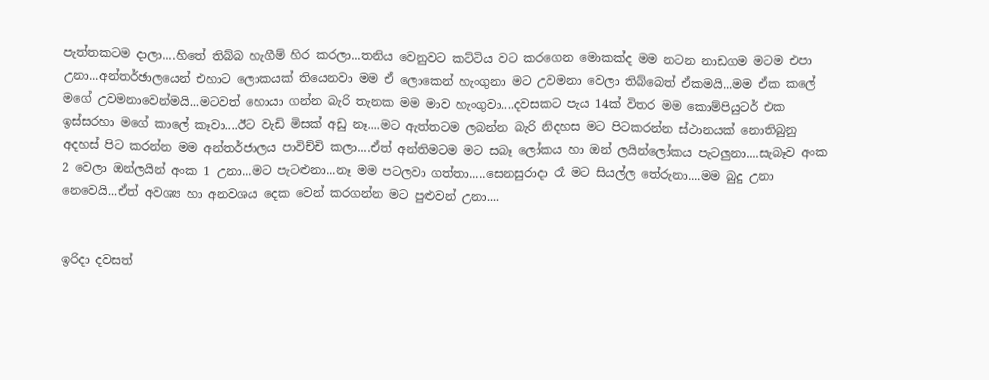පැත්තකටම දාලා‍‍....හිතේ තිබ්බ හැගීම් හිර කරලා...තනිය වෙනුවට කට්ටිය වට කරගෙන මොකක්ද මම නටන නාඩගම මටම එපා උනා...අන්තර්ඡාලයෙන් එහාට ලොකයක් තියෙනවා මම ඒ ලොකෙන් හැංගුනා මට උවමනා වෙලා තිබ්බෙත් ඒකමයි...මම ඒක කලේ මගේ උවමනාවෙන්මයි...මටවත් හොයා ගන්න බැරි තැනක මම මාව හැංගුවා....දවසකට පැය 14ක් විතර මම කොම්පියුටර් එක ඉස්සරහා මගේ කාලේ කෑවා....ඊට‍ වැඩි මිසක් අඩු නෑ....මට ඇත්තටම ලබන්න බැරි නිදහස මට පිටකරන්න ස්ථානයක් නොතිබුනු අදහස් පිට කරන්න මම අන්තර්ජා‍ලය පාවිච්චි කලා‍‍....ඒත් අන්තිමටම මට සබෑ ලෝකය හා ‍ඔන් ලයින්ලෝකය පැටලුනා....සැබෑව අංක 2 වෙලා ඔන්ලයින් අංක 1 උනා...මට පැටළුනා...නෑ මම පටලවා ගත්තා‍‍‍‍.....සෙනසුරාදා රෑ මට සියල්ල ‍තේරුනා‍....මම බුදු උනා නෙවෙයි...ඒත් අවශ්‍ය හා අනවශය දෙක වෙන් කරගන්න මට පුළුවන් උනා....


ඉරිදා දවසත්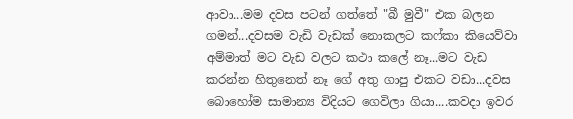ආවා...මම දවස පටන් ගත්තේ "බී මුවී" එක බලන ගමන්...දවසම වැඩි වැ‍ඩක් නොකලට කෆ්කා කියෙව්වා‍ අම්මාත් මට වැඩ වලට කථා කලේ නෑ...මට වැඩ කරන්න හිතුනෙත් නෑ ගේ අතු ගාපු එකට වඩා...දවස බොහෝම සාමාන්‍ය විදියට ගෙවිලා ගියා‍....කවදා‍ ඉවර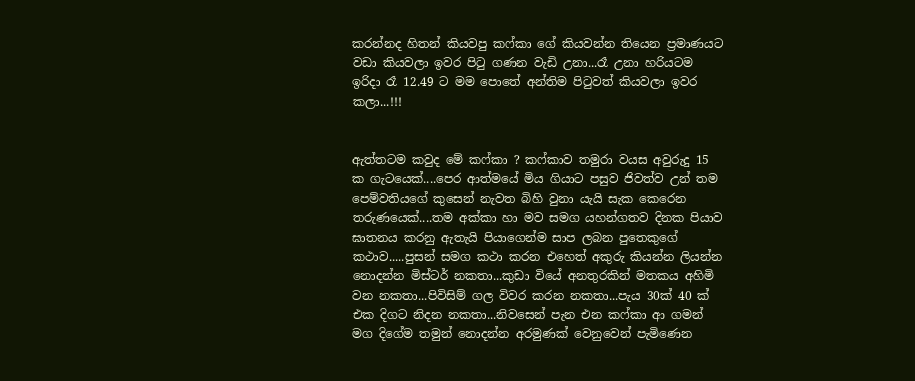කරන්නද හිතන් කියවපු කෆ්කා ‍ගේ කියවන්න තියෙන ප්‍රමාණයට වඩා කියවලා ඉවර පිටු ගණන වැඩි උනා...රෑ උනා හරියට‍ම ඉරිදා රෑ 12.49 ට‍ මම පොතේ අන්තිම පිටුවත් කියවලා ඉවර කලා...!!!


ඇත්තටම කවුද මේ කෆ්කා ? කෆ්කාව තමුරා වයස අවුරුදු 15 ක ගැටයෙක්‍....පෙර ආත්මයේ මිය ගියාට පසුව ජිවත්ව උන් තම පෙම්වතියගේ කුසෙන් නැවත බිහි වුනා යැයි සැක කෙරෙන තරුණයෙක්....තම අක්කා හා මව සමග යහන්ගතව දිනක පියාව ඝාතනය කරනු ඇතැයි පියාගෙන්ම සාප ලබන පුතෙකු‍‍ගේ කථාව.....පුසන් සමග කථා‍ කරන එහෙත් අකුරු කියන්න ලියන්න නොදන්න මිස්ටර් නකතා...කුඩා වියේ අනතුරකින් මතකය අහිමි වන නකතා...පිවිසිම් ගල විවර කරන නකතා...පැය 30ක් 40 ක් එක දිගට නිදන නකතා‍‍‍...නිවසෙන් පැන එන කෆ්කා ආ ගමන් මග දිගේම තමුන් නොදන්න අරමුණක් වෙනුවෙන් පැමිණෙන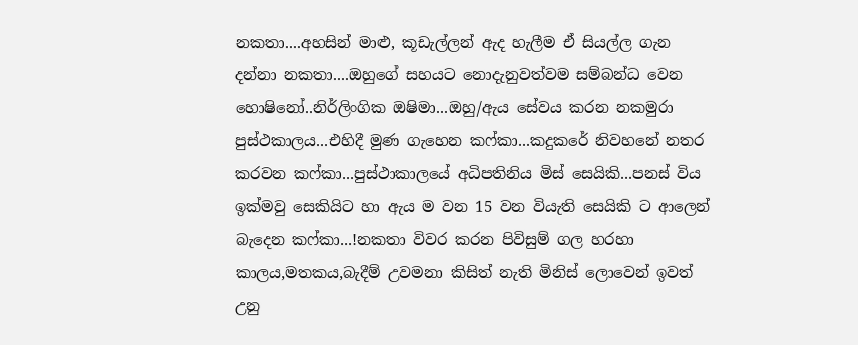නකතා‍‍....අහසින් මාළු, කූඩැල්ලන් ඇද හැලීම ඒ සියල්ල ගැන දන්නා නකතා‍‍‍....ඔහුගේ සහයට නොදැනුවත්වම සම්බන්ධ වෙන හො‍ෂිනෝ..නිර්ලිංගික ඔෂිමා...ඔහු/ඇය සේවය කරන නකමුරා පුස්ථකාලය...එහිදී මුණ ගැහෙන කෆ්කා...කදුකරේ නිවහනේ නතර කරවන කෆ්කා...පුස්ථාකාලයේ අධිපතිනිය මිස් සෙයිකි...පනස් විය ඉක්මවු සෙකියිට හා ඇය ම වන 15 වන වි‍යැති සෙයිකි ට ආලෙන් බැදෙන ක‍ෆ්කා...!නකතා විවර කරන පිවිසුම් ගල හරහා කාලය,මතකය,බැදීම් උවමනා කිසිත් නැති ‍මිනිස් ලොවෙන් ඉවත් උනු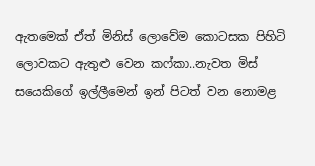ඇතමෙක් ඒත් මිනිස් ලොවේම කොටසක පිහිටි ලොවකට ඇතුළු වෙන කෆ්කා..නැවත මිස් සයෙකිගේ ‍ඉල්ලීමෙන් ඉන් පිටත් වන නොමළ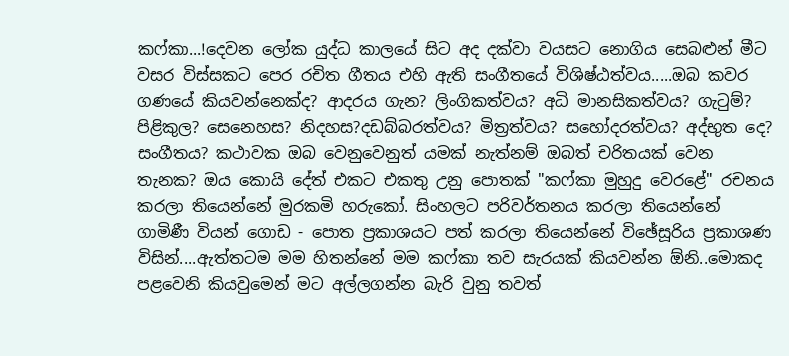කෆ්කා‍‍‍...!දෙවන ලෝක යුද්ධ කාලයේ සිට අද දක්වා වයසට නොගිය සෙබළුන් මීට වසර විස්සකට පෙර රචිත ගීතය එහි ඇති සංගීතයේ විශිෂ්ඨත්වය.....ඔබ කවර ගණයේ කියවන්නෙක්ද? ආදරය ගැන? ලිංගිකත්වය? අධි මානසිකත්වය? ගැටුම්? පිළිකුල? සෙනෙහස? නිදහස?දඩබ්බරත්වය? මිත්‍රත්වය? සහෝදරත්ව‍‍ය? අද්භුත ‍දෙ? සංගීතය? කථාවක ඔබ වෙනුවෙනුත් ‍‍යමක් නැත්නම් ඔබත් චරිතයක් වෙන තැනක? ඔය කොයි දේත් එකට එකතු උනු පොතක් "කෆ්කා මුහුදු වෙරළේ" රචනය කරලා තියෙන්නේ මුරකමි හරුකෝ. සිංහලට‍ පරිවර්තනය කරලා තියෙන්නේ ගාමිණී වියන් ගොඩ - පොත ප්‍රකාශයට පත් කරලා තියෙන්නේ විඡේසූරිය ප්‍රකාශණ විසින්....ඇත්තටම මම හිතන්නේ මම කෆ්කා තව සැරයක් කියවන්න ඕනි..මොකද පළවෙනි කියවුමෙන් මට අල්ලගන්න බැරි වුනු තවත්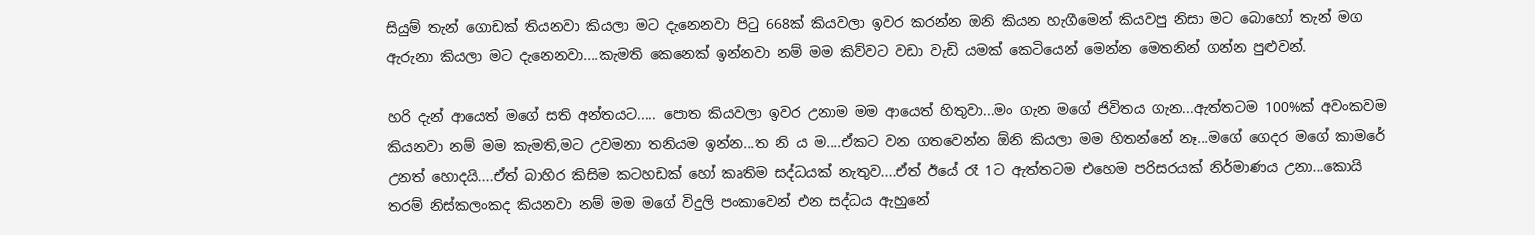සියුම් තැන් ගොඩක් තියනවා කියලා මට දැනෙනවා පිටු 668ක් කියවලා ඉවර කරන්න ඔනි කියන හැගීමෙන් කියවපු නිසා මට බොහෝ තැන් මග ඇරුනා කියලා මට දැනෙනවා....කැමති කෙනෙක් ඉන්නවා නම් මම කිව්වට වඩා වැඩි යමක් කෙටියෙන් මෙන්න මෙතනින් ගන්න පුළුවන්.

හරි දැන් ආයෙත් මගේ සති අන්තයට..... පොත කියවලා ඉවර උනාම මම ආයෙත් හිතුවා...මං ගැන මගේ ජිවිතය ගැන...ඇත්තටම 100%ක් අවංකවම කියනවා නම් මම කැමති,ම‍ට උවමනා තනියම ඉන්න...ත නි ය ම....ඒකට වන ගතවෙන්න ඕනි කියලා මම හිතන්නේ නෑ...ම‍ගේ ගෙදර මගේ කාමරේ උනත් හොදයි....ඒත් බාහිර කිසිම ක‍ටහඩක් හෝ කෘතිම සද්ධයක් නැතුව....ඒත් ඊයේ රෑ 1ට ඇත්තට‍ම එහෙම පරිසරයක් නිර්මාණය උනා...කොයි තරම් නිස්කලංකද කියනවා නම් මම මගේ විදුලි පංකාවෙන් ‍එන සද්ධය ඇහුනේ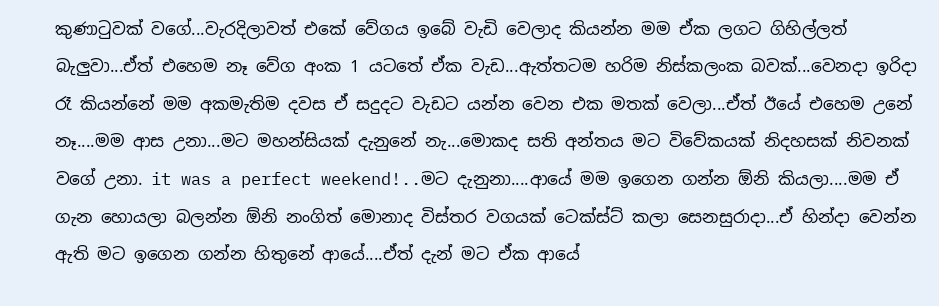කුණාටුවක් වගේ...වැරදිලාවත් එකේ වේගය ඉබේ වැඩි වෙලාද කියන්න මම ඒක ලගට ගිහිල්ලත් බැලුවා...ඒත් එහෙම නෑ වේග අංක 1 යටතේ ඒක ‍වැඩ...ඇත්තටම හරිම නිස්කලංක බවක්...වෙනදා ඉරිදා රෑ කියන්නේ මම අකමැතිම දවස ඒ සදුදට වැඩට යන්න වෙන එක මතක් වෙලා...ඒත් ඊයේ එහෙම උනේ නෑ....මම ආස උනා...මට මහන්සියක් දැනුනේ නැ...මොකද සති අන්තය මට විවේකයක් නිදහසක් නිවනක් වගේ උනා. it was a perfect weekend!..මට දැනුනා....ආයේ මම ඉගෙන ගන්න ඕනි කියලා....මම ඒ ගැන හොයලා බලන්න ඕනි නංගිත් මොනාද විස්තර වගයක් ටෙක්ස්‍ට් කලා ‍සෙනසුරාදා...ඒ හින්දා වෙන්න ඇති මට ඉගෙන ගන්න හිතුනේ ආයේ....ඒත් දැන් මට ඒක ආයේ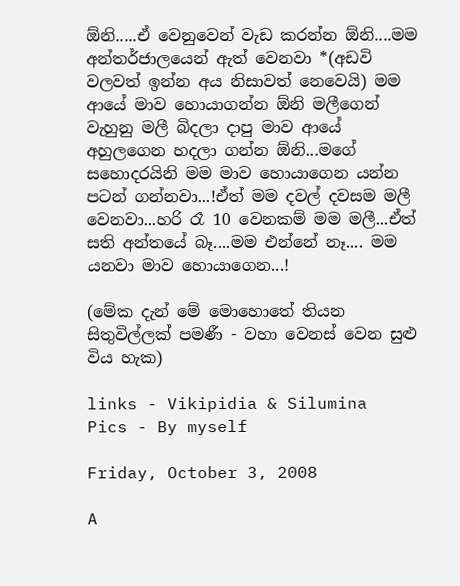ඕනි.....ඒ වෙනුවෙන් වැඩ කරන්න ඕනි....මම අන්තර්ජාලයෙන් ඇත් වෙනවා *(අඩවි වලවත් ඉන්න අය නිසාවත් නෙවෙයි) මම ආයේ මාව හොයාගන්න ඕනි මලීගෙන් වැහුනු මලී බිදලා දාපු මාව ආයේ අහුලගෙන හදලා ගන්න ඕනි...මගේ සහොදරයිනි මම මාව හොයාගෙන යන්න පටන් ගන්නවා...!ඒත් මම දවල් දවසම මලී වෙනවා...හරි රෑ 10 වෙනකම් මම මලී...ඒත් සති අන්තයේ බෑ....මම එන්නේ නෑ.... මම යනවා මාව හොයාගෙන...!

(මේක දැන් මේ මොහොතේ තියන සිතුවිල්ලක් පමණී - වහා වෙනස් වෙන සුළු විය හැක)

links - Vikipidia & Silumina
Pics - By myself

Friday, October 3, 2008

A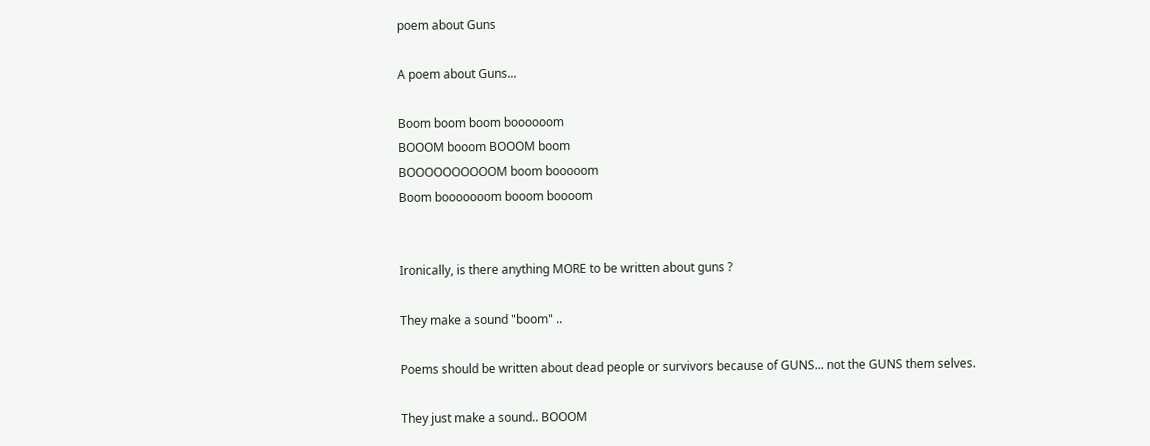poem about Guns

A poem about Guns...

Boom boom boom boooooom
BOOOM booom BOOOM boom
BOOOOOOOOOOM boom booooom
Boom booooooom booom boooom


Ironically, is there anything MORE to be written about guns ?

They make a sound "boom" ..

Poems should be written about dead people or survivors because of GUNS... not the GUNS them selves.

They just make a sound.. BOOOM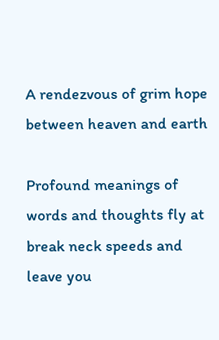A rendezvous of grim hope between heaven and earth

Profound meanings of words and thoughts fly at break neck speeds and leave you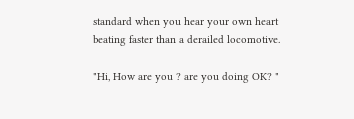standard when you hear your own heart beating faster than a derailed locomotive.

"Hi, How are you ? are you doing OK? "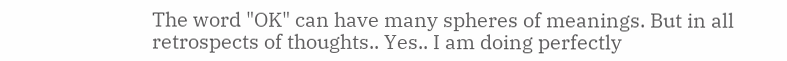The word "OK" can have many spheres of meanings. But in all retrospects of thoughts.. Yes.. I am doing perfectly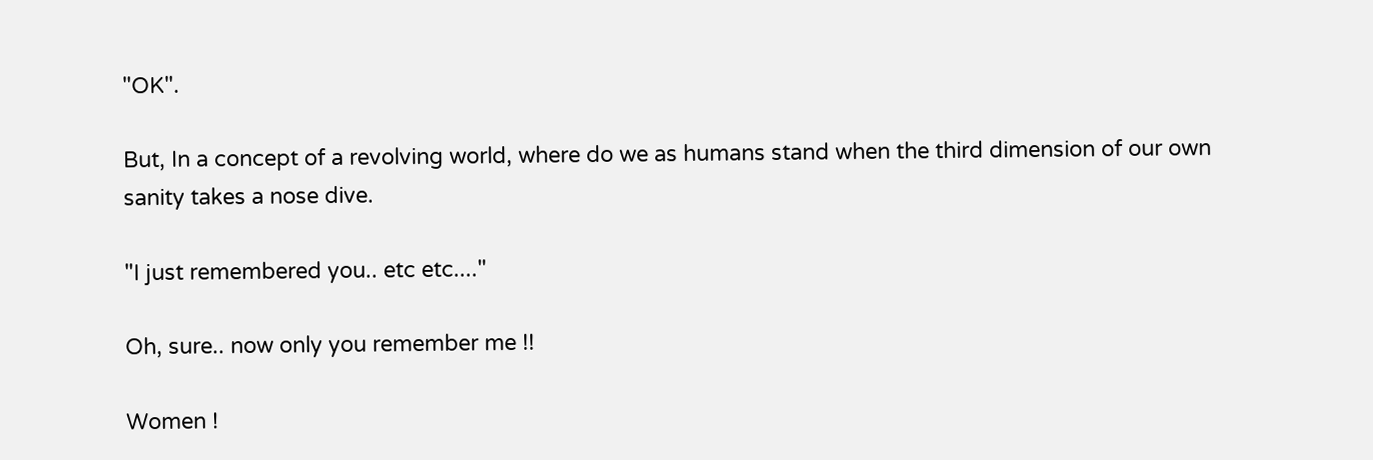"OK".

But, In a concept of a revolving world, where do we as humans stand when the third dimension of our own sanity takes a nose dive.

"I just remembered you.. etc etc...."

Oh, sure.. now only you remember me !!

Women !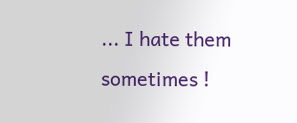... I hate them sometimes !